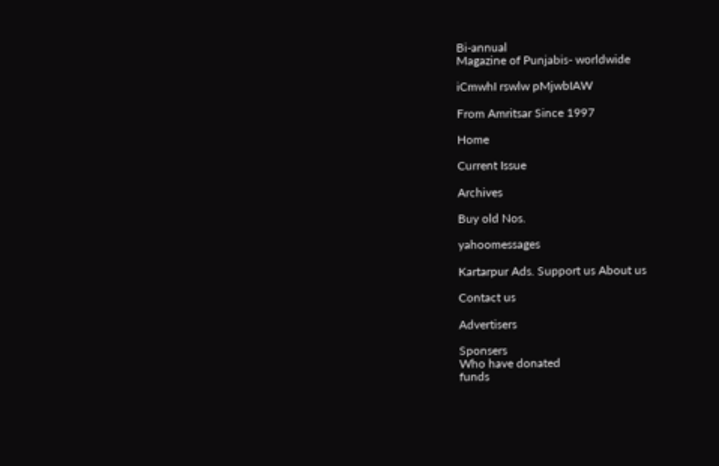Bi-annual
Magazine of Punjabis- worldwide

iCmwhI rswlw pMjwbIAW

From Amritsar Since 1997

Home

Current Issue

Archives

Buy old Nos.

yahoomessages

Kartarpur Ads. Support us About us

Contact us

Advertisers

Sponsers
Who have donated
funds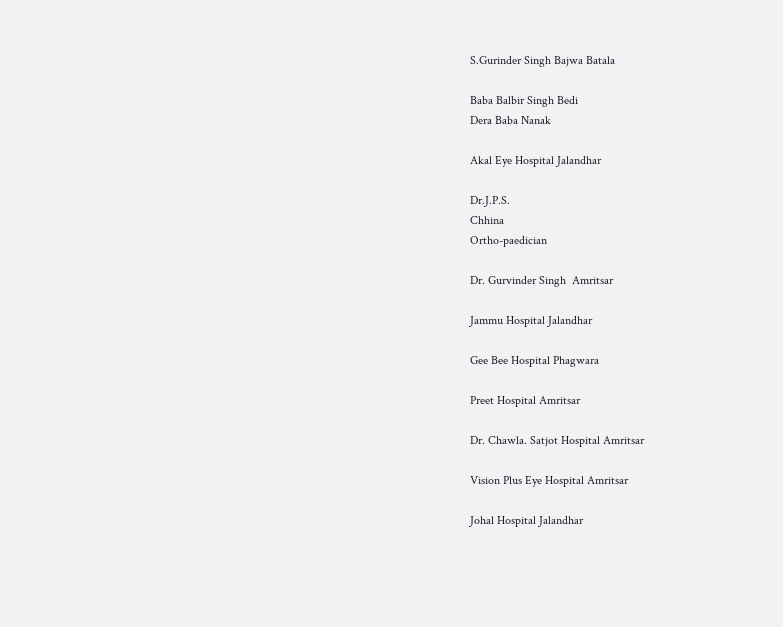S.Gurinder Singh Bajwa Batala

Baba Balbir Singh Bedi
Dera Baba Nanak

Akal Eye Hospital Jalandhar

Dr.J.P.S.
Chhina
Ortho-paedician

Dr. Gurvinder Singh  Amritsar

Jammu Hospital Jalandhar

Gee Bee Hospital Phagwara

Preet Hospital Amritsar

Dr. Chawla. Satjot Hospital Amritsar

Vision Plus Eye Hospital Amritsar

Johal Hospital Jalandhar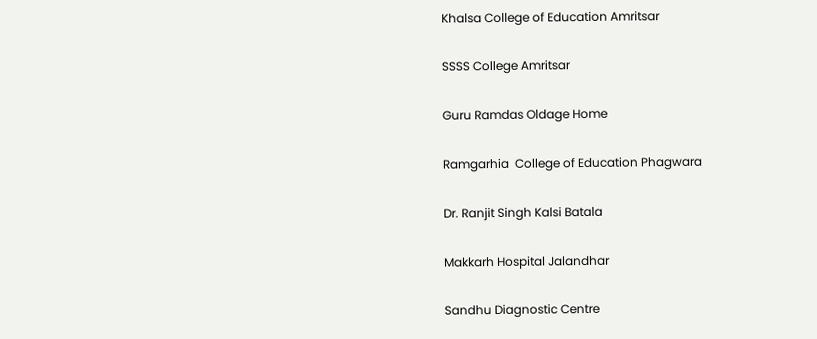Khalsa College of Education Amritsar

SSSS College Amritsar

Guru Ramdas Oldage Home

Ramgarhia  College of Education Phagwara

Dr. Ranjit Singh Kalsi Batala

Makkarh Hospital Jalandhar

Sandhu Diagnostic Centre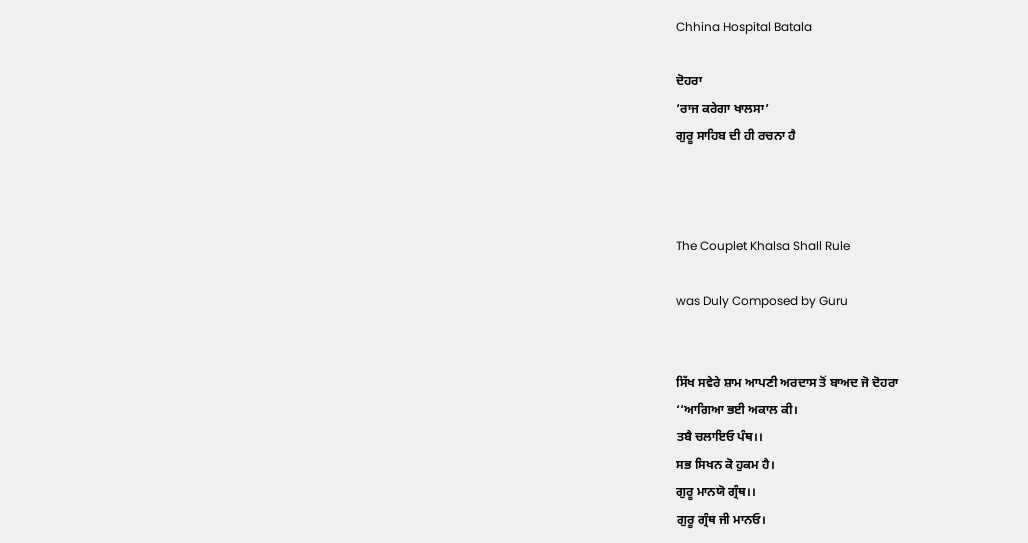Chhina Hospital Batala

ਦੋਹਰਾ
‘ਰਾਜ ਕਰੇਗਾ ਖਾਲਸਾ’
ਗੁਰੂ ਸਾਹਿਬ ਦੀ ਹੀ ਰਚਨਾ ਹੈ



The Couplet Khalsa Shall Rule

was Duly Composed by Guru


ਸਿੱਖ ਸਵੇਰੇ ਸ਼ਾਮ ਆਪਣੀ ਅਰਦਾਸ ਤੋਂ ਬਾਅਦ ਜੋ ਦੋਹਰਾ
‘‘ਆਗਿਆ ਭਈ ਅਕਾਲ ਕੀ।
ਤਬੈ ਚਲਾਇਓ ਪੰਥ।।
ਸਭ ਸਿਖਨ ਕੋ ਹੁਕਮ ਹੈ।
ਗੁਰੂ ਮਾਨਯੋ ਗ੍ਰੰਥ।।
ਗੁਰੂ ਗ੍ਰੰਥ ਜੀ ਮਾਨਓ।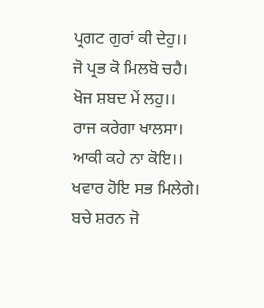ਪ੍ਰਗਟ ਗੁਰਾਂ ਕੀ ਦੇਹੁ।।
ਜੋ ਪ੍ਰਭ ਕੋ ਮਿਲਬੋ ਚਹੈ।
ਖੋਜ ਸ਼ਬਦ ਮੇਂ ਲਹੁ।।
ਰਾਜ ਕਰੇਗਾ ਖਾਲਸਾ।
ਆਕੀ ਕਹੇ ਨਾ ਕੋਇ।।
ਖਵਾਰ ਹੋਇ ਸਭ ਮਿਲੇਗੇ।
ਬਚੇ ਸ਼ਰਨ ਜੋ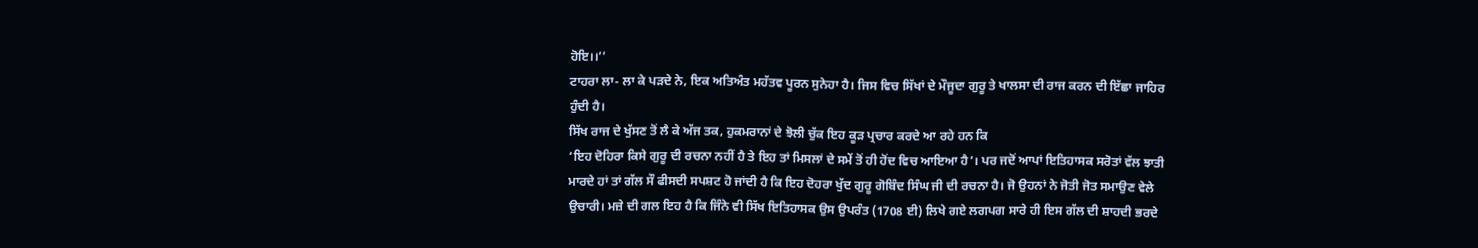ਹੋਇ।।’’
ਟਾਹਰਾ ਲਾ- ਲਾ ਕੇ ਪੜਦੇ ਨੇ, ਇਕ ਅਤਿਅੰਤ ਮਹੱਤਵ ਪੂਰਨ ਸੁਨੇਹਾ ਹੈ। ਜਿਸ ਵਿਚ ਸਿੱਖਾਂ ਦੇ ਮੌਜੂਦਾ ਗੁਰੂ ਤੇ ਖਾਲਸਾ ਦੀ ਰਾਜ ਕਰਨ ਦੀ ਇੱਛਾ ਜਾਹਿਰ ਹੁੰਦੀ ਹੈ।
ਸਿੱਖ ਰਾਜ ਦੇ ਖੁੱਸਣ ਤੋਂ ਲੈ ਕੇ ਅੱਜ ਤਕ, ਹੁਕਮਰਾਨਾਂ ਦੇ ਝੋਲੀ ਚੁੱਕ ਇਹ ਕੂੜ ਪ੍ਰਚਾਰ ਕਰਦੇ ਆ ਰਹੇ ਹਨ ਕਿ
‘ਇਹ ਦੋਹਿਰਾ ਕਿਸੇ ਗੁਰੂ ਦੀ ਰਚਨਾ ਨਹੀਂ ਹੈ ਤੇ ਇਹ ਤਾਂ ਮਿਸਲਾਂ ਦੇ ਸਮੇਂ ਤੋਂ ਹੀ ਹੋਂਦ ਵਿਚ ਆਇਆ ਹੈ’। ਪਰ ਜਦੋਂ ਆਪਾਂ ਇਤਿਹਾਸਕ ਸਰੋਤਾਂ ਵੱਲ ਝਾਤੀ ਮਾਰਦੇ ਹਾਂ ਤਾਂ ਗੱਲ ਸੌ ਫੀਸਦੀ ਸਪਸ਼ਟ ਹੋ ਜਾਂਦੀ ਹੈ ਕਿ ਇਹ ਦੋਹਰਾ ਖੁੱਦ ਗੁਰੂ ਗੋਬਿੰਦ ਸਿੰਘ ਜੀ ਦੀ ਰਚਨਾ ਹੈ। ਜੋ ਉਹਨਾਂ ਨੇ ਜੋਤੀ ਜੋਤ ਸਮਾਉਣ ਵੇਲੇ ਉਚਾਰੀ। ਮਜ਼ੇ ਦੀ ਗਲ ਇਹ ਹੈ ਕਿ ਜਿੰਨੇ ਵੀ ਸਿੱਖ ਇਤਿਹਾਸਕ ਉਸ ਉਪਰੰਤ (1708 ਈ) ਲਿਖੇ ਗਏ ਲਗਪਗ ਸਾਰੇ ਹੀ ਇਸ ਗੱਲ ਦੀ ਸ਼ਾਹਦੀ ਭਰਦੇ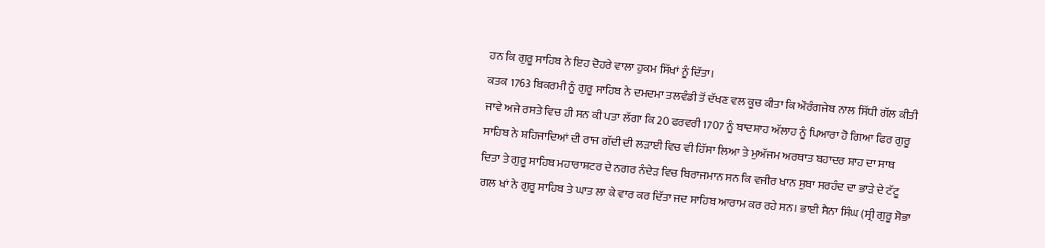ਹਨ ਕਿ ਗੁਰੂ ਸਾਹਿਬ ਨੇ ਇਹ ਦੋਹਰੇ ਵਾਲਾ ਹੁਕਮ ਸਿੱਖਾਂ ਨੂੰ ਦਿੱਤਾ।
ਕਤਕ 1763 ਬਿਕਰਮੀ ਨੂੰ ਗੁਰੂ ਸਾਹਿਬ ਨੇ ਦਮਦਮਾ ਤਲਵੰਡੀ ਤੋਂ ਦੱਖਣ ਵਲ ਕੂਚ ਕੀਤਾ ਕਿ ਔਰੰਗਜੇਬ ਨਾਲ ਸਿੱਧੀ ਗੱਲ ਕੀਤੀ ਜਾਵੇ ਅਜੇ ਰਸਤੇ ਵਿਚ ਹੀ ਸਨ ਕੀ ਪਤਾ ਲੱਗਾ ਕਿ 20 ਫਰਵਰੀ 1707 ਨੂੰ ਬਾਦਸ਼ਾਹ ਅੱਲਾਹ ਨੂੰ ਪਿਆਰਾ ਹੋ ਗਿਆ ਫਿਰ ਗੁਰੂ ਸਾਹਿਬ ਨੇ ਸ਼ਹਿਜਾਦਿਆਂ ਦੀ ਰਾਜ ਗੱਦੀ ਦੀ ਲੜਾਈ ਵਿਚ ਵੀ ਹਿੱਸਾ ਲਿਆ ਤੇ ਮੁਅੱਜਮ ਅਰਥਾਤ ਬਹਾਦਰ ਸ਼ਾਹ ਦਾ ਸਾਥ ਦਿਤਾ ਤੇ ਗੁਰੂ ਸਾਹਿਬ ਮਹਾਰਾਸ਼ਟਰ ਦੇ ਨਗਰ ਨੰਦੇੜ ਵਿਚ ਬਿਰਾਜਮਾਨ ਸਨ ਕਿ ਵਜੀਰ ਖਾਨ ਸੁਬਾ ਸਰਹੰਦ ਦਾ ਭਾੜੇ ਦੇ ਟੱਟੂ ਗਲ ਖਾਂ ਨੇ ਗੁਰੂ ਸਾਹਿਬ ਤੇ ਘਾਤ ਲਾ ਕੇ ਵਾਰ ਕਰ ਦਿੱਤਾ ਜਦ ਸਾਹਿਬ ਆਰਾਮ ਕਰ ਰਹੇ ਸਨ। ਭਾਈ ਸੈਨਾ ਸਿੰਘ (ਸ੍ਰੀ ਗੁਰੂ ਸੋਭਾ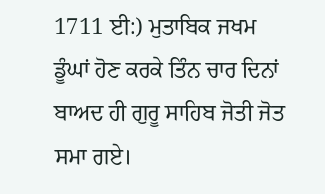1711 ਈ:) ਮੁਤਾਬਿਕ ਜਖਮ ਡੂੰਘਾਂ ਹੋਣ ਕਰਕੇ ਤਿੰਨ ਚਾਰ ਦਿਨਾਂ ਬਾਅਦ ਹੀ ਗੁਰੂ ਸਾਹਿਬ ਜੋਤੀ ਜੋਤ ਸਮਾ ਗਏ।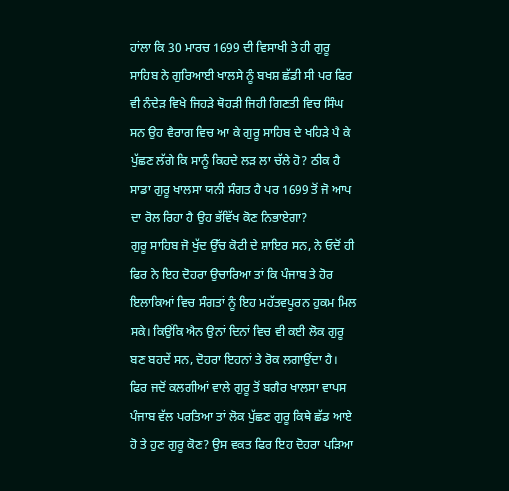ਹਾਂਲਾ ਕਿ 30 ਮਾਰਚ 1699 ਦੀ ਵਿਸਾਖੀ ਤੇ ਹੀ ਗੁਰੂ ਸਾਹਿਬ ਨੇ ਗੁਰਿਆਈ ਖਾਲਸੇ ਨੂੰ ਬਖਸ਼ ਛੱਡੀ ਸੀ ਪਰ ਫਿਰ ਵੀ ਨੰਦੇੜ ਵਿਖੇ ਜਿਹੜੇ ਥੋਹੜੀ ਜਿਹੀ ਗਿਣਤੀ ਵਿਚ ਸਿੰਘ ਸਨ ਉਹ ਵੈਰਾਗ ਵਿਚ ਆ ਕੇ ਗੁਰੂ ਸਾਹਿਬ ਦੇ ਖਹਿੜੇ ਪੈ ਕੇ ਪੁੱਛਣ ਲੱਗੇ ਕਿ ਸਾਨੂੰ ਕਿਹਦੇ ਲੜ ਲਾ ਚੱਲੇ ਹੋ? ਠੀਕ ਹੈ ਸਾਡਾ ਗੁਰੂ ਖਾਲਸਾ ਯਨੀ ਸੰਗਤ ਹੈ ਪਰ 1699 ਤੋਂ ਜੋ ਆਪ ਦਾ ਰੋਲ ਰਿਹਾ ਹੈ ਉਹ ਭੱਵਿੱਖ ਕੋਣ ਨਿਭਾਏਗਾ?
ਗੁਰੂ ਸਾਹਿਬ ਜੋ ਖੁੱਦ ਉੱਚ ਕੋਟੀ ਦੇ ਸ਼ਾਇਰ ਸਨ, ਨੇ ਓਦੋਂ ਹੀ ਫਿਰ ਨੇ ਇਹ ਦੋਹਰਾ ਉਚਾਰਿਆ ਤਾਂ ਕਿ ਪੰਜਾਬ ਤੇ ਹੋਰ ਇਲਾਕਿਆਂ ਵਿਚ ਸੰਗਤਾਂ ਨੂੰ ਇਹ ਮਹੱਤਵਪੂਰਨ ਹੁਕਮ ਮਿਲ ਸਕੇ। ਕਿਉਂਕਿ ਐਨ ਉਨਾਂ ਦਿਨਾਂ ਵਿਚ ਵੀ ਕਈ ਲੋਕ ਗੁਰੂ ਬਣ ਬਹਦੇਂ ਸਨ, ਦੋਹਰਾ ਇਹਨਾਂ ਤੇ ਰੋਕ ਲਗਾਉਂਦਾ ਹੈ।
ਫਿਰ ਜਦੋਂ ਕਲਗੀਆਂ ਵਾਲੇ ਗੁਰੂ ਤੋਂ ਬਗੈਰ ਖਾਲਸਾ ਵਾਪਸ ਪੰਜਾਬ ਵੱਲ ਪਰਤਿਆ ਤਾਂ ਲੋਕ ਪੁੱਛਣ ਗੁਰੂ ਕਿਥੇ ਛੱਡ ਆਏ ਹੋ ਤੇ ਹੁਣ ਗੁਰੂ ਕੋਣ? ਉਸ ਵਕਤ ਫਿਰ ਇਹ ਦੋਹਰਾ ਪੜਿਆ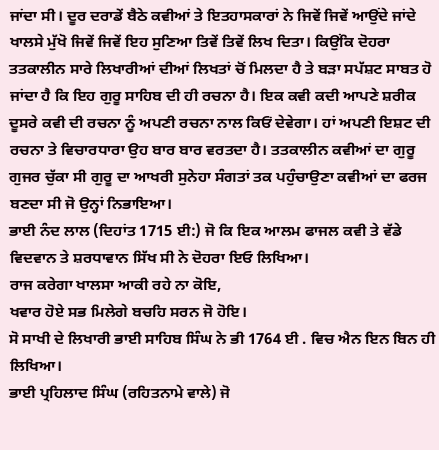ਜਾਂਦਾ ਸੀ। ਦੂਰ ਦਰਾਡੇਂ ਬੈਠੇ ਕਵੀਆਂ ਤੇ ਇਤਹਾਸਕਾਰਾਂ ਨੇ ਜਿਵੇਂ ਜਿਵੇਂ ਆਉਂਦੇ ਜਾਂਦੇ ਖਾਲਸੇ ਮੁੱਖੋ ਜਿਵੇਂ ਜਿਵੇਂ ਇਹ ਸੁਣਿਆ ਤਿਵੇਂ ਤਿਵੇਂ ਲਿਖ ਦਿਤਾ। ਕਿਉਂਕਿ ਦੋਹਰਾ ਤਤਕਾਲੀਨ ਸਾਰੇ ਲਿਖਾਰੀਆਂ ਦੀਆਂ ਲਿਖਤਾਂ ਚੋਂ ਮਿਲਦਾ ਹੈ ਤੇ ਬੜਾ ਸਪੱਸ਼ਟ ਸਾਬਤ ਹੋ ਜਾਂਦਾ ਹੈ ਕਿ ਇਹ ਗੁਰੂ ਸਾਹਿਬ ਦੀ ਹੀ ਰਚਨਾ ਹੈ। ਇਕ ਕਵੀ ਕਦੀ ਆਪਣੇ ਸ਼ਰੀਕ ਦੂਸਰੇ ਕਵੀ ਦੀ ਰਚਨਾ ਨੂੰ ਅਪਣੀ ਰਚਨਾ ਨਾਲ ਕਿਓਂ ਦੇਵੇਗਾ। ਹਾਂ ਅਪਣੀ ਇਸ਼ਟ ਦੀ ਰਚਨਾ ਤੇ ਵਿਚਾਰਧਾਰਾ ਉਹ ਬਾਰ ਬਾਰ ਵਰਤਦਾ ਹੈ। ਤਤਕਾਲੀਨ ਕਵੀਆਂ ਦਾ ਗੁਰੂ ਗੁਜਰ ਚੁੱਕਾ ਸੀ ਗੁਰੂ ਦਾ ਆਖਰੀ ਸੁਨੇਹਾ ਸੰਗਤਾਂ ਤਕ ਪਹੁੰਚਾਉਣਾ ਕਵੀਆਂ ਦਾ ਫਰਜ ਬਣਦਾ ਸੀ ਜੋ ਉਨ੍ਹਾਂ ਨਿਭਾਇਆ।
ਭਾਈ ਨੰਦ ਲਾਲ (ਦਿਹਾਂਤ 1715 ਈ:) ਜੋ ਕਿ ਇਕ ਆਲਮ ਫਾਜਲ ਕਵੀ ਤੇ ਵੱਡੇ ਵਿਦਵਾਨ ਤੇ ਸ਼ਰਧਾਵਾਨ ਸਿੱਖ ਸੀ ਨੇ ਦੋਹਰਾ ਇਓ ਲਿਖਿਆ।
ਰਾਜ ਕਰੇਗਾ ਖਾਲਸਾ ਆਕੀ ਰਹੇ ਨਾ ਕੋਇ,
ਖਵਾਰ ਹੋਏ ਸਭ ਮਿਲੇਗੇ ਬਚਹਿ ਸਰਨ ਜੋ ਹੋਇ।
ਸੋ ਸਾਖੀ ਦੇ ਲਿਖਾਰੀ ਭਾਈ ਸਾਹਿਬ ਸਿੰਘ ਨੇ ਭੀ 1764 ਈ . ਵਿਚ ਐਨ ਇਨ ਬਿਨ ਹੀ ਲਿਖਿਆ।
ਭਾਈ ਪ੍ਰਹਿਲਾਦ ਸਿੰਘ (ਰਹਿਤਨਾਮੇ ਵਾਲੇ) ਜੋ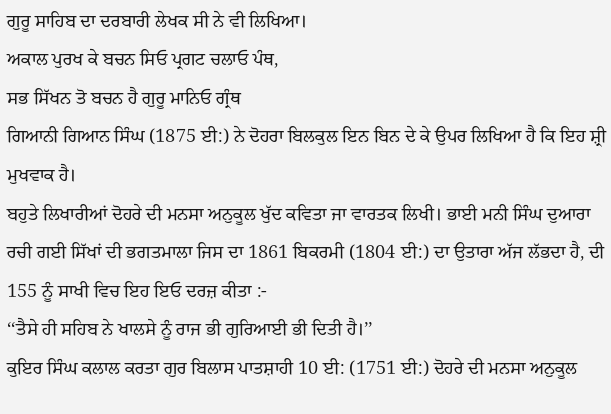ਗੁਰੂ ਸਾਹਿਬ ਦਾ ਦਰਬਾਰੀ ਲੇਖਕ ਸੀ ਨੇ ਵੀ ਲਿਖਿਆ।
ਅਕਾਲ ਪੁਰਖ ਕੇ ਬਚਨ ਸਿਓ ਪ੍ਰਗਟ ਚਲਾਓ ਪੰਥ,
ਸਭ ਸਿੱਖਨ ਤੋ ਬਚਨ ਹੈ ਗੁਰੂ ਮਾਨਿਓ ਗ੍ਰੰਥ
ਗਿਆਨੀ ਗਿਆਨ ਸਿੰਘ (1875 ਈ:) ਨੇ ਦੋਹਰਾ ਬਿਲਕੁਲ ਇਨ ਬਿਨ ਦੇ ਕੇ ਉਪਰ ਲਿਖਿਆ ਹੈ ਕਿ ਇਹ ਸ਼੍ਰੀ ਮੁਖਵਾਕ ਹੈ।
ਬਹੁਤੇ ਲਿਖਾਰੀਆਂ ਦੋਹਰੇ ਦੀ ਮਨਸਾ ਅਨੁਕੂਲ ਖੁੱਦ ਕਵਿਤਾ ਜਾ ਵਾਰਤਕ ਲਿਖੀ। ਭਾਈ ਮਨੀ ਸਿੰਘ ਦੁਆਰਾ ਰਚੀ ਗਈ ਸਿੱਖਾਂ ਦੀ ਭਗਤਮਾਲਾ ਜਿਸ ਦਾ 1861 ਬਿਕਰਮੀ (1804 ਈ:) ਦਾ ਉਤਾਰਾ ਅੱਜ ਲੱਭਦਾ ਹੈ, ਦੀ 155 ਨੂੰ ਸਾਖੀ ਵਿਚ ਇਹ ਇਓ ਦਰਜ਼ ਕੀਤਾ :-
‘‘ਤੈਸੇ ਹੀ ਸਹਿਬ ਨੇ ਖਾਲਸੇ ਨੂੰ ਰਾਜ ਭੀ ਗੁਰਿਆਈ ਭੀ ਦਿਤੀ ਹੈ।’’
ਕੁਇਰ ਸਿੰਘ ਕਲਾਲ ਕਰਤਾ ਗੁਰ ਬਿਲਾਸ ਪਾਤਸ਼ਾਹੀ 10 ਈ: (1751 ਈ:) ਦੋਹਰੇ ਦੀ ਮਨਸਾ ਅਨੁਕੂਲ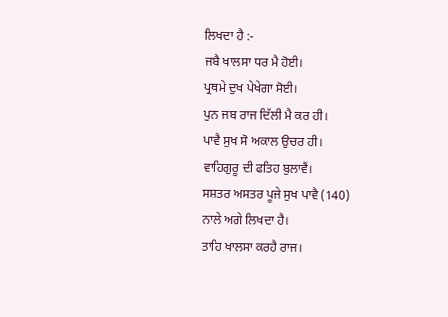ਲਿਖਦਾ ਹੈ :-
ਜਬੈ ਖਾਲਸਾ ਧਰ ਮੈ ਹੋਈ।
ਪ੍ਰਥਮੇ ਦੁਖ ਪੇਖੇਗਾ ਸੋਈ।
ਪੁਨ ਜਬ ਰਾਜ ਦਿੱਲੀ ਮੈ ਕਰ ਹੀ।
ਪਾਵੈ ਸੁਖ ਸੋ ਅਕਾਲ ਉਚਰ ਹੀ।
ਵਾਹਿਗੁਰੂ ਦੀ ਫਤਿਹ ਬੁਲਾਵੈਂ।
ਸਸ਼ਤਰ ਅਸਤਰ ਪੂਜੇ ਸੁਖ ਪਾਵੈ (140)
ਨਾਲੇ ਅਗੇ ਲਿਖਦਾ ਹੈ।
ਤਾਹਿ ਖਾਲਸਾ ਕਰਹੈ ਰਾਜ।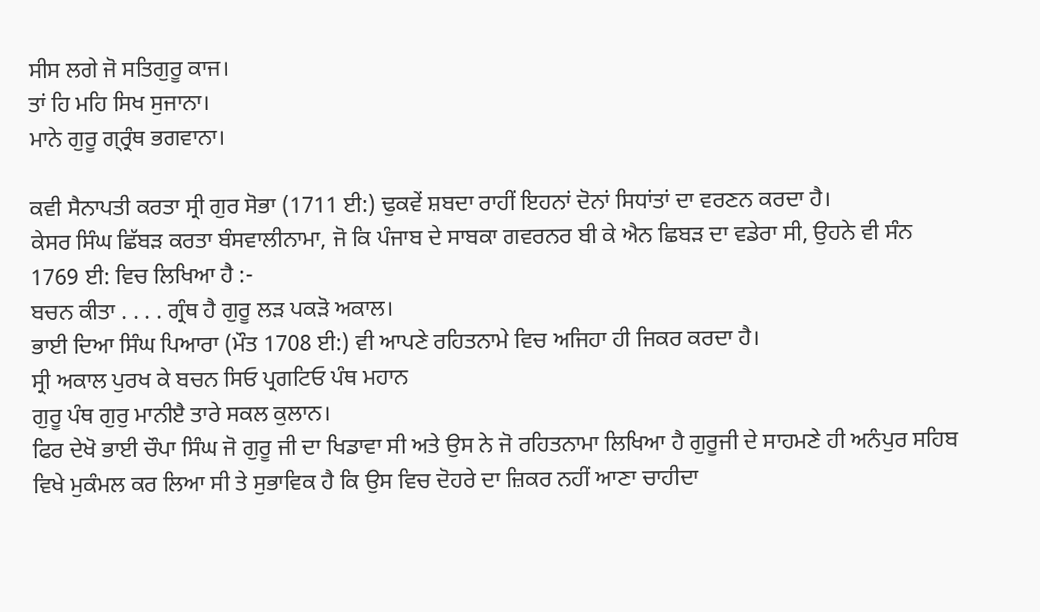ਸੀਸ ਲਗੇ ਜੋ ਸਤਿਗੁਰੂ ਕਾਜ।
ਤਾਂ ਹਿ ਮਹਿ ਸਿਖ ਸੁਜਾਨਾ।
ਮਾਨੇ ਗੁਰੂ ਗ੍ਰ੍ਰੰਥ ਭਗਵਾਨਾ।

ਕਵੀ ਸੈਨਾਪਤੀ ਕਰਤਾ ਸ੍ਰੀ ਗੁਰ ਸੋਭਾ (1711 ਈ:) ਢੁਕਵੇਂ ਸ਼ਬਦਾ ਰਾਹੀਂ ਇਹਨਾਂ ਦੋਨਾਂ ਸਿਧਾਂਤਾਂ ਦਾ ਵਰਣਨ ਕਰਦਾ ਹੈ।
ਕੇਸਰ ਸਿੰਘ ਛਿੱਬੜ ਕਰਤਾ ਬੰਸਵਾਲੀਨਾਮਾ, ਜੋ ਕਿ ਪੰਜਾਬ ਦੇ ਸਾਬਕਾ ਗਵਰਨਰ ਬੀ ਕੇ ਐਨ ਛਿਬੜ ਦਾ ਵਡੇਰਾ ਸੀ, ਉਹਨੇ ਵੀ ਸੰਨ 1769 ਈ: ਵਿਚ ਲਿਖਿਆ ਹੈ :-
ਬਚਨ ਕੀਤਾ . . . . ਗ੍ਰੰਥ ਹੈ ਗੁਰੂ ਲੜ ਪਕੜੋ ਅਕਾਲ।
ਭਾਈ ਦਿਆ ਸਿੰਘ ਪਿਆਰਾ (ਮੌਤ 1708 ਈ:) ਵੀ ਆਪਣੇ ਰਹਿਤਨਾਮੇ ਵਿਚ ਅਜਿਹਾ ਹੀ ਜਿਕਰ ਕਰਦਾ ਹੈ।
ਸ੍ਰੀ ਅਕਾਲ ਪੁਰਖ ਕੇ ਬਚਨ ਸਿਓ ਪ੍ਰਗਟਿਓ ਪੰਥ ਮਹਾਨ
ਗੁਰੂ ਪੰਥ ਗੁਰੁ ਮਾਨੀੲੈ ਤਾਰੇ ਸਕਲ ਕੁਲਾਨ।
ਫਿਰ ਦੇਖੋ ਭਾਈ ਚੌਪਾ ਸਿੰਘ ਜੋ ਗੁਰੂ ਜੀ ਦਾ ਖਿਡਾਵਾ ਸੀ ਅਤੇ ਉਸ ਨੇ ਜੋ ਰਹਿਤਨਾਮਾ ਲਿਖਿਆ ਹੈ ਗੁਰੂਜੀ ਦੇ ਸਾਹਮਣੇ ਹੀ ਅਨੰਪੁਰ ਸਹਿਬ ਵਿਖੇ ਮੁਕੰਮਲ ਕਰ ਲਿਆ ਸੀ ਤੇ ਸੁਭਾਵਿਕ ਹੈ ਕਿ ਉਸ ਵਿਚ ਦੋਹਰੇ ਦਾ ਜ਼ਿਕਰ ਨਹੀਂ ਆਣਾ ਚਾਹੀਦਾ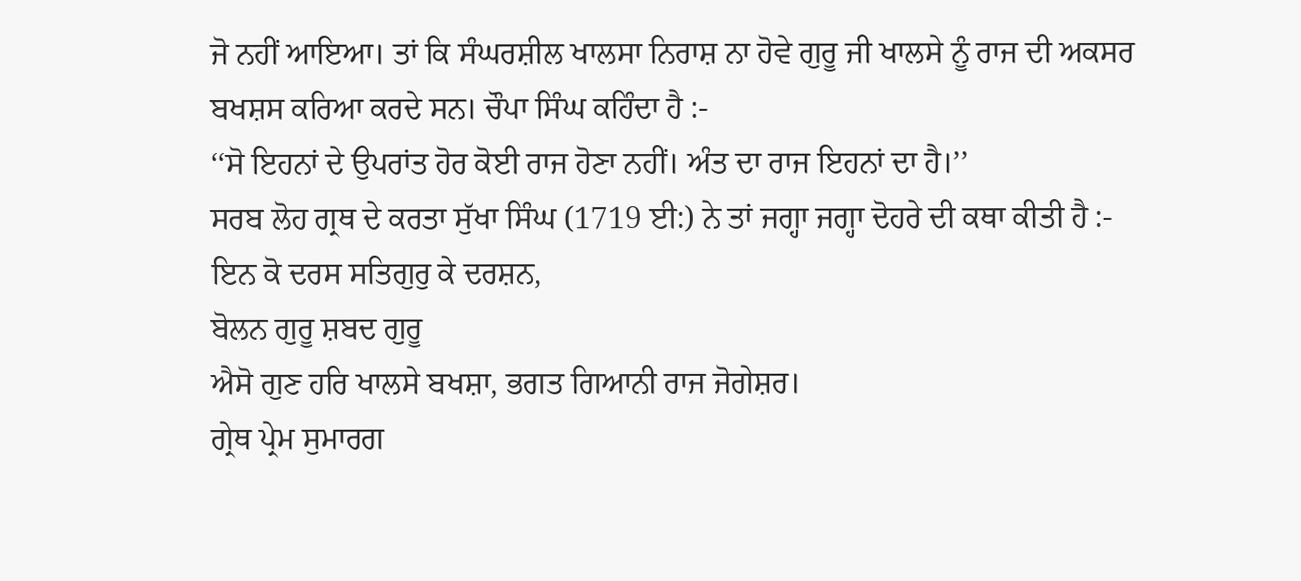ਜੋ ਨਹੀਂ ਆਇਆ। ਤਾਂ ਕਿ ਸੰਘਰਸ਼ੀਲ ਖਾਲਸਾ ਨਿਰਾਸ਼ ਨਾ ਹੋਵੇ ਗੁਰੂ ਜੀ ਖਾਲਸੇ ਨੂੰ ਰਾਜ ਦੀ ਅਕਸਰ ਬਖਸ਼ਸ ਕਰਿਆ ਕਰਦੇ ਸਨ। ਚੌਪਾ ਸਿੰਘ ਕਹਿੰਦਾ ਹੈ :-
‘‘ਸੋ ਇਹਨਾਂ ਦੇ ਉਪਰਾਂਤ ਹੋਰ ਕੋਈ ਰਾਜ ਹੋਣਾ ਨਹੀਂ। ਅੰਤ ਦਾ ਰਾਜ ਇਹਨਾਂ ਦਾ ਹੈ।’’
ਸਰਬ ਲੋਹ ਗ੍ਰਥ ਦੇ ਕਰਤਾ ਸੁੱਖਾ ਸਿੰਘ (1719 ਈ:) ਨੇ ਤਾਂ ਜਗ੍ਹਾ ਜਗ੍ਹਾ ਦੋਹਰੇ ਦੀ ਕਥਾ ਕੀਤੀ ਹੈ :-
ਇਨ ਕੋ ਦਰਸ ਸਤਿਗੁਰੁ ਕੇ ਦਰਸ਼ਨ,
ਬੋਲਨ ਗੁਰੂ ਸ਼ਬਦ ਗੁਰੂ
ਐਸੋ ਗੁਣ ਹਰਿ ਖਾਲਸੇ ਬਖਸ਼ਾ, ਭਗਤ ਗਿਆਨੀ ਰਾਜ ਜੋਗੇਸ਼ਰ।
ਗ੍ਰੇਥ ਪ੍ਰੇਮ ਸੁਮਾਰਗ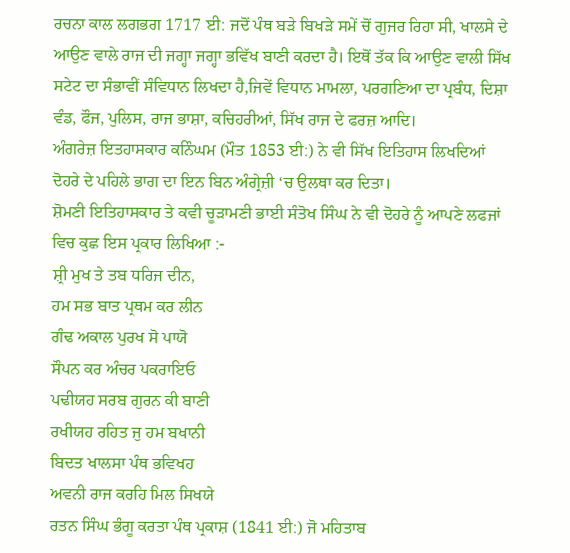ਰਚਨਾ ਕਾਲ ਲਗਭਗ 1717 ਈ: ਜਦੋਂ ਪੰਥ ਬੜੇ ਬਿਖੜੇ ਸਮੇਂ ਚੋਂ ਗੁਜਰ ਰਿਹਾ ਸੀ, ਖਾਲਸੇ ਦੇ ਆਉਣ ਵਾਲੇ ਰਾਜ ਦੀ ਜਗ੍ਹਾ ਜਗ੍ਹਾ ਭਵਿੱਖ ਬਾਣੀ ਕਰਦਾ ਹੈ। ਇਥੋਂ ਤੱਕ ਕਿ ਆਉਣ ਵਾਲੀ ਸਿੱਖ ਸਟੇਟ ਦਾ ਸੰਭਾਵੀਂ ਸੰਵਿਧਾਨ ਲਿਖਦਾ ਹੈ,ਜਿਵੇਂ ਵਿਧਾਨ ਮਾਮਲਾ, ਪਰਗਣਿਆ ਦਾ ਪ੍ਰਬੰਧ, ਦਿਸ਼ਾ ਵੰਡ, ਫੌਜ, ਪੁਲਿਸ, ਰਾਜ ਭਾਸ਼ਾ, ਕਚਿਹਰੀਆਂ, ਸਿੱਖ ਰਾਜ ਦੇ ਫਰਜ਼ ਆਦਿ।
ਅੰਗਰੇਜ਼ ਇਤਹਾਸਕਾਰ ਕਨਿੰਘਮ (ਮੌਤ 1853 ਈ:) ਨੇ ਵੀ ਸਿੱਖ ਇਤਿਹਾਸ ਲਿਖਦਿਆਂ ਦੋਹਰੇ ਦੇ ਪਹਿਲੇ ਭਾਗ ਦਾ ਇਨ ਬਿਨ ਅੰਗ੍ਰੇਜ਼ੀ ‘ਚ ਉਲਥਾ ਕਰ ਦਿਤਾ।
ਸ਼ੋਮਣੀ ਇਤਿਹਾਸਕਾਰ ਤੇ ਕਵੀ ਚੂੜਾਮਣੀ ਭਾਈ ਸੰਤੋਖ ਸਿੰਘ ਨੇ ਵੀ ਦੋਹਰੇ ਨੂੰ ਆਪਣੇ ਲਫਜਾਂ ਵਿਚ ਕੁਛ ਇਸ ਪ੍ਰਕਾਰ ਲਿਖਿਆ :-
ਸ਼੍ਰੀ ਮੁਖ ਤੇ ਤਬ ਧਰਿਜ ਦੀਨ,
ਹਮ ਸਭ ਬਾਤ ਪ੍ਰਥਮ ਕਰ ਲੀਨ
ਗੰਢ ਅਕਾਲ ਪੁਰਖ ਸੋ ਪਾਯੋ
ਸੌਪਨ ਕਰ ਅੰਚਰ ਪਕਰਾਇਓ
ਪਢੀਯਹ ਸਰਬ ਗੁਰਨ ਕੀ ਬਾਣੀ
ਰਖੀਯਹ ਰਹਿਤ ਜੁ ਹਮ ਬਖਾਨੀ
ਬਿਦਤ ਖਾਲਸਾ ਪੰਥ ਭਵਿਖਹ
ਅਵਨੀ ਰਾਜ ਕਰਹਿ ਮਿਲ ਸਿਖਯੇ
ਰਤਨ ਸਿੰਘ ਭੰਗੂ ਕਰਤਾ ਪੰਥ ਪ੍ਰਕਾਸ਼ (1841 ਈ:) ਜੋ ਮਹਿਤਾਬ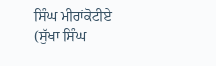ਸਿੰਘ ਮੀਰਾਂਕੋਟੀਏ (ਸੁੱਖਾ ਸਿੰਘ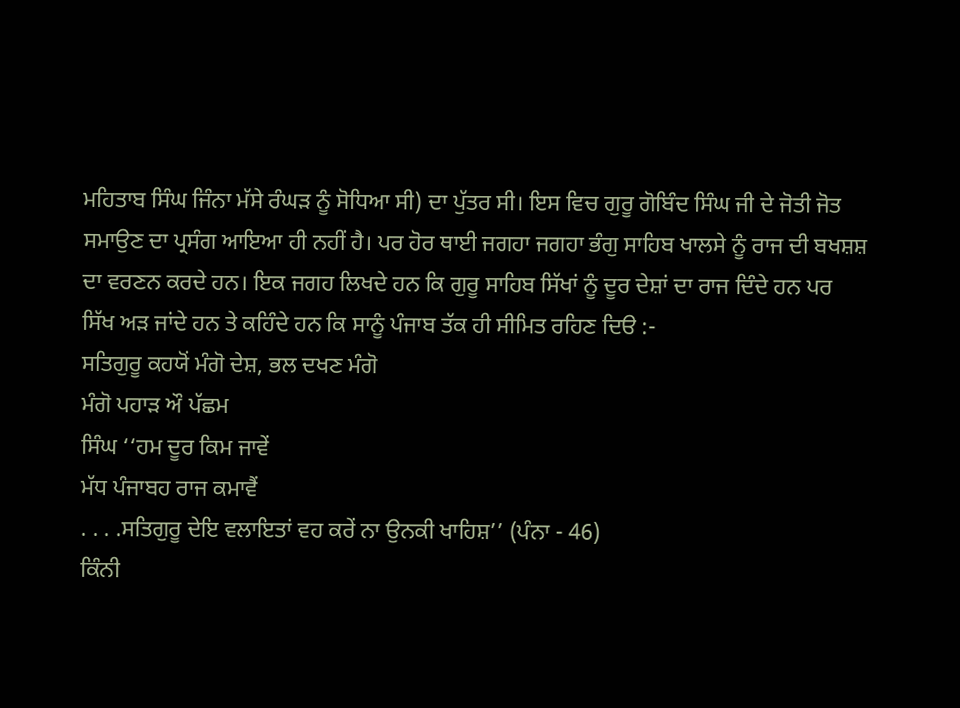ਮਹਿਤਾਬ ਸਿੰਘ ਜਿੰਨਾ ਮੱਸੇ ਰੰਘੜ ਨੂੰ ਸੋਧਿਆ ਸੀ) ਦਾ ਪੁੱਤਰ ਸੀ। ਇਸ ਵਿਚ ਗੁਰੂ ਗੋਬਿੰਦ ਸਿੰਘ ਜੀ ਦੇ ਜੋਤੀ ਜੋਤ ਸਮਾਉਣ ਦਾ ਪ੍ਰਸੰਗ ਆਇਆ ਹੀ ਨਹੀਂ ਹੈ। ਪਰ ਹੋਰ ਥਾਈ ਜਗਹਾ ਜਗਹਾ ਭੰਗੁ ਸਾਹਿਬ ਖਾਲਸੇ ਨੂੰ ਰਾਜ ਦੀ ਬਖਸ਼ਸ਼ ਦਾ ਵਰਣਨ ਕਰਦੇ ਹਨ। ਇਕ ਜਗਹ ਲਿਖਦੇ ਹਨ ਕਿ ਗੁਰੂ ਸਾਹਿਬ ਸਿੱਖਾਂ ਨੂੰ ਦੂਰ ਦੇਸ਼ਾਂ ਦਾ ਰਾਜ ਦਿੰਦੇ ਹਨ ਪਰ ਸਿੱਖ ਅੜ ਜਾਂਦੇ ਹਨ ਤੇ ਕਹਿੰਦੇ ਹਨ ਕਿ ਸਾਨੂੰ ਪੰਜਾਬ ਤੱਕ ਹੀ ਸੀਮਿਤ ਰਹਿਣ ਦਿੳ :-
ਸਤਿਗੁਰੂ ਕਹਯੋਂ ਮੰਗੋ ਦੇਸ਼, ਭਲ ਦਖਣ ਮੰਗੋ
ਮੰਗੋ ਪਹਾੜ ਔ ਪੱਛਮ
ਸਿੰਘ ‘‘ਹਮ ਦੂਰ ਕਿਮ ਜਾਵੇਂ
ਮੱਧ ਪੰਜਾਬਹ ਰਾਜ ਕਮਾਵੈਂ
. . . .ਸਤਿਗੁਰੂ ਦੇਇ ਵਲਾਇਤਾਂ ਵਹ ਕਰੇਂ ਨਾ ਉਨਕੀ ਖਾਹਿਸ਼’’ (ਪੰਨਾ - 46)
ਕਿੰਨੀ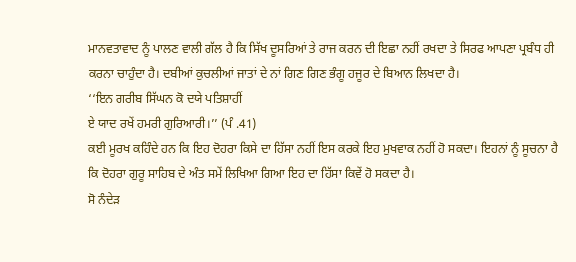ਮਾਨਵਤਾਵਾਦ ਨੂੰ ਪਾਲਣ ਵਾਲੀ ਗੱਲ ਹੈ ਕਿ ਸਿੱਖ ਦੂਸਰਿਆਂ ਤੇ ਰਾਜ ਕਰਨ ਦੀ ਇਛਾ ਨਹੀਂ ਰਖਦਾ ਤੇ ਸਿਰਫ ਆਪਣਾ ਪ੍ਰਬੰਧ ਹੀ ਕਰਨਾ ਚਾਹੁੰਦਾ ਹੈ। ਦਬੀਆਂ ਕੁਚਲੀਆਂ ਜਾਤਾਂ ਦੇ ਨਾਂ ਗਿਣ ਗਿਣ ਭੰਗੂ ਹਜੂਰ ਦੇ ਬਿਆਨ ਲਿਖਦਾ ਹੈ।
‘‘ਇਨ ਗਰੀਬ ਸਿੱਘਨ ਕੋ ਦਯੇ ਪਤਿਸ਼ਾਹੀਂ
ਏ ਯਾਦ ਰਖੇਂ ਹਮਰੀ ਗੁਰਿਆਰੀ।’’ (ਪੰ .41)
ਕਈ ਮੂਰਖ ਕਹਿੰਦੇ ਹਨ ਕਿ ਇਹ ਦੋਹਰਾ ਕਿਸੇ ਦਾ ਹਿੱਸਾ ਨਹੀਂ ਇਸ ਕਰਕੇ ਇਹ ਮੁਖਵਾਕ ਨਹੀਂ ਹੋ ਸਕਦਾ। ਇਹਨਾਂ ਨੂੰ ਸੂਚਨਾ ਹੈ ਕਿ ਦੋਹਰਾ ਗੁਰੂ ਸਾਹਿਬ ਦੇ ਅੰਤ ਸਮੇਂ ਲਿਖਿਆ ਗਿਆ ਇਹ ਦਾ ਹਿੱਸਾ ਕਿਵੇਂ ਹੋ ਸਕਦਾ ਹੈ।
ਸੋ ਨੰਦੇੜ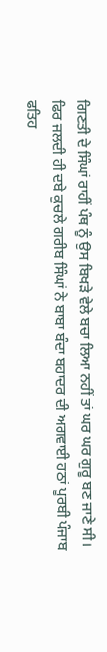ਗਿਣਤੀ ਦੇ ਸਿੰਘਾਂ ਰਾਹੀਂ ਪੰਥ ਨੂੰ ਉਸ ਬਿਖੜੇ ਵੇਲੇ ਬਚਾ ਲਿਆ ਨਹੀਂ ਤਾਂ ਘਰ ਘਰ ਗੁਰੂ ਬਣ ਜਾਣੇ ਸੀ। ਫਿਰ ਜਲਦੀ ਹੀ ਦਬੇ ਕੁਚਲੇ ਗਰੀਬ ਸਿੰਘਾਂ ਨੇ ਬਾਬਾ ਬੰਦਾ ਬਹਾਦਰ ਦੀ ਅਗਵਾਈ ਹਠਾਂ ਪੂਰਬੀ ਪੰਜਾਬ ਫਤਿਹ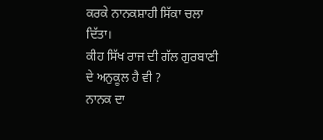ਕਰਕੇ ਨਾਨਕਸ਼ਾਹੀ ਸਿੱਕਾ ਚਲਾ ਦਿੱਤਾ।
ਕੀਹ ਸਿੱਖ ਰਾਜ ਦੀ ਗੱਲ ਗੁਰਬਾਣੀ ਦੇ ਅਨੁਕੂਲ ਹੈ ਵੀ ?
ਨਾਨਕ ਦਾ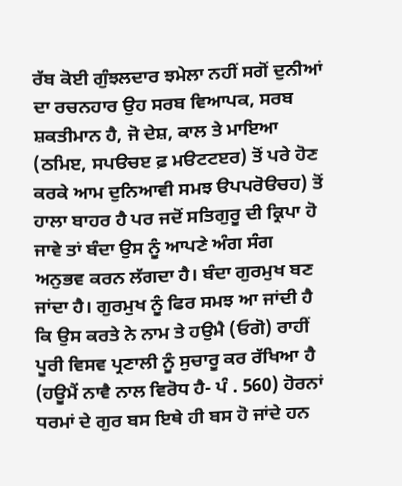ਰੱਬ ਕੋਈ ਗੁੰਝਲਦਾਰ ਝਮੇਲਾ ਨਹੀਂ ਸਗੋਂ ਦੁਨੀਆਂ ਦਾ ਰਚਨਹਾਰ ਉਹ ਸਰਬ ਵਿਆਪਕ, ਸਰਬ ਸ਼ਕਤੀਮਾਨ ਹੈ, ਜੋ ਦੇਸ਼, ਕਾਲ ਤੇ ਮਾਇਆ (ਠਮਿੲ, ਸਪੳਚੲ ਫ਼ ਮੳਟਟੲਰ) ਤੋਂ ਪਰੇ ਹੋਣ ਕਰਕੇ ਆਮ ਦੁਨਿਆਵੀ ਸਮਝ ੳਪਪਰੋੳਚਹ) ਤੋਂ ਹਾਲਾ ਬਾਹਰ ਹੈ ਪਰ ਜਦੋਂ ਸਤਿਗੁਰੂ ਦੀ ਕ੍ਰਿਪਾ ਹੋ ਜਾਵੇ ਤਾਂ ਬੰਦਾ ਉਸ ਨੂੰ ਆਪਣੇ ਅੰਗ ਸੰਗ ਅਨੁਭਵ ਕਰਨ ਲੱਗਦਾ ਹੈ। ਬੰਦਾ ਗੁਰਮੁਖ ਬਣ ਜਾਂਦਾ ਹੈ। ਗੁਰਮੁਖ ਨੂੰ ਫਿਰ ਸਮਝ ਆ ਜਾਂਦੀ ਹੈ ਕਿ ਉਸ ਕਰਤੇ ਨੇ ਨਾਮ ਤੇ ਹਉਮੈ (ਓਗੋ) ਰਾਹੀਂ ਪੂਰੀ ਵਿਸਵ ਪ੍ਰਣਾਲੀ ਨੂੰ ਸੁਚਾਰੂ ਕਰ ਰੱਖਿਆ ਹੈ (ਹਊਮੈਂ ਨਾਵੈ ਨਾਲ ਵਿਰੋਧ ਹੈ- ਪੰ . 560) ਹੋਰਨਾਂ ਧਰਮਾਂ ਦੇ ਗੁਰ ਬਸ ਇਥੇ ਹੀ ਬਸ ਹੋ ਜਾਂਦੇ ਹਨ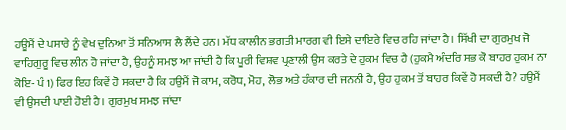ਹਊਮੈਂ ਦੇ ਪਸਾਰੇ ਨੂੰ ਵੇਖ ਦੁਨਿਆ ਤੋਂ ਸਨਿਆਸ ਲੈ ਲੈਂਦੇ ਹਨ। ਮੱਧ ਕਾਲੀਨ ਭਗਤੀ ਮਾਰਗ ਵੀ ਇਸੇ ਦਾਇਰੇ ਵਿਚ ਰਹਿ ਜਾਂਦਾ ਹੈ। ਸਿੱਖੀ ਦਾ ਗੁਰਮੁਖ ਜੋ ਵਾਹਿਗੁਰੂ ਵਿਚ ਲੀਨ ਹੋ ਜਾਂਦਾ ਹੈ, ਉਹਨੂੰ ਸਮਝ ਆ ਜਾਂਦੀ ਹੈ ਕਿ ਪੂਰੀ ਵਿਸ਼ਵ ਪ੍ਰਣਾਲੀ ਉਸ ਕਰਤੇ ਦੇ ਹੁਕਮ ਵਿਚ ਹੈ (ਹੁਕਮੈ ਅੰਦਰਿ ਸਭ ਕੋ ਬਾਹਰ ਹੁਕਮ ਨਾ ਕੋਇ- ਪੰ 1) ਫਿਰ ਇਹ ਕਿਵੇਂ ਹੋ ਸਕਦਾ ਹੈ ਕਿ ਹਉਮੈਂ ਜੋ ਕਾਮ, ਕਰੋਧ, ਮੋਹ, ਲੋਭ ਅਤੇ ਹੰਕਾਰ ਦੀ ਜਨਨੀ ਹੈ, ਉਹ ਹੁਕਮ ਤੋਂ ਬਾਹਰ ਕਿਵੇਂ ਹੋ ਸਕਦੀ ਹੈ? ਹਉਮੈਂ ਵੀ ਉਸਦੀ ਪਾਈ ਹੋਈ ਹੈ। ਗੁਰਮੁਖ ਸਮਝ ਜਾਂਦਾ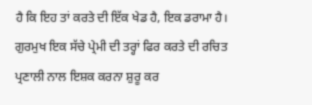ਹੈ ਕਿ ਇਹ ਤਾਂ ਕਰਤੇ ਦੀ ਇੱਕ ਖੇਡ ਹੈ, ਇਕ ਡਰਾਮਾ ਹੈ। ਗੁਰਮੁਖ ਇਕ ਸੱਚੇ ਪ੍ਰੇਮੀ ਦੀ ਤਰ੍ਹਾਂ ਫਿਰ ਕਰਤੇ ਦੀ ਰਚਿਤ ਪ੍ਰਣਾਲੀ ਨਾਲ ਇਸ਼ਕ ਕਰਨਾ ਸ਼ੁਰੂ ਕਰ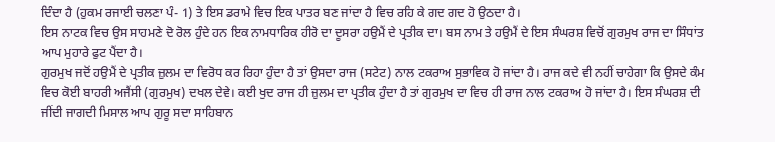ਦਿੰਦਾ ਹੈ (ਹੁਕਮ ਰਜਾਈ ਚਲਣਾ ਪੰ- 1) ਤੇ ਇਸ ਡਰਾਮੇ ਵਿਚ ਇਕ ਪਾਤਰ ਬਣ ਜਾਂਦਾ ਹੈ ਵਿਚ ਰਹਿ ਕੇ ਗਦ ਗਦ ਹੋ ਉਠਦਾ ਹੈ।
ਇਸ ਨਾਟਕ ਵਿਚ ਉਸ ਸਾਹਮਣੇ ਦੋ ਰੋਲ ਹੁੰਦੇ ਹਨ ਇਕ ਨਾਮਧਾਰਿਕ ਹੀਰੋ ਦਾ ਦੂਸਰਾ ਹਉਮੈਂ ਦੇ ਪ੍ਰਤੀਕ ਦਾ। ਬਸ ਨਾਮ ਤੇ ਹਉਮੈਂ ਦੇ ਇਸ ਸੰਘਰਸ਼ ਵਿਚੋਂ ਗੁਰਮੁਖ ਰਾਜ ਦਾ ਸਿੰਧਾਂਤ ਆਪ ਮੁਹਾਰੇ ਫੁਟ ਪੈਂਦਾ ਹੈ।
ਗੁਰਮੁਖ ਜਦੋਂ ਹਉਮੈਂ ਦੇ ਪ੍ਰਤੀਕ ਜ਼ੁਲਮ ਦਾ ਵਿਰੋਧ ਕਰ ਰਿਹਾ ਹੁੰਦਾ ਹੈ ਤਾਂ ਉਸਦਾ ਰਾਜ (ਸਟੇਟ) ਨਾਲ ਟਕਰਾਅ ਸੁਭਾਵਿਕ ਹੋ ਜਾਂਦਾ ਹੈ। ਰਾਜ ਕਦੇ ਵੀ ਨਹੀਂ ਚਾਹੇਗਾ ਕਿ ਉਸਦੇ ਕੰਮ ਵਿਚ ਕੋਈ ਬਾਹਰੀ ਅਜੈਂਸੀ (ਗੁਰਮੁਖ) ਦਖਲ ਦੇਵੇ। ਕਈ ਖੁਦ ਰਾਜ ਹੀ ਜ਼ੁਲਮ ਦਾ ਪ੍ਰਤੀਕ ਹੁੰਦਾ ਹੈ ਤਾਂ ਗੁਰਮੁਖ ਦਾ ਵਿਚ ਹੀ ਰਾਜ ਨਾਲ ਟਕਰਾਅ ਹੋ ਜਾਂਦਾ ਹੈ। ਇਸ ਸੰਘਰਸ਼ ਦੀ ਜੀਂਦੀ ਜਾਗਦੀ ਮਿਸਾਲ ਆਪ ਗੁਰੂ ਸਦਾ ਸਾਹਿਬਾਨ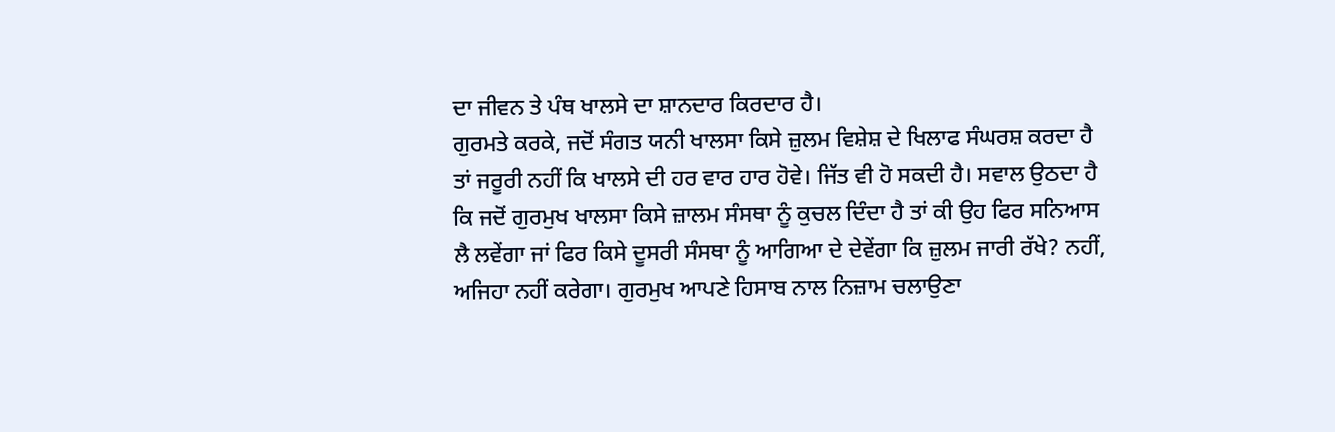ਦਾ ਜੀਵਨ ਤੇ ਪੰਥ ਖਾਲਸੇ ਦਾ ਸ਼ਾਨਦਾਰ ਕਿਰਦਾਰ ਹੈ।
ਗੁਰਮਤੇ ਕਰਕੇ, ਜਦੋਂ ਸੰਗਤ ਯਨੀ ਖਾਲਸਾ ਕਿਸੇ ਜ਼ੁਲਮ ਵਿਸ਼ੇਸ਼ ਦੇ ਖਿਲਾਫ ਸੰਘਰਸ਼ ਕਰਦਾ ਹੈ ਤਾਂ ਜਰੂਰੀ ਨਹੀਂ ਕਿ ਖਾਲਸੇ ਦੀ ਹਰ ਵਾਰ ਹਾਰ ਹੋਵੇ। ਜਿੱਤ ਵੀ ਹੋ ਸਕਦੀ ਹੈ। ਸਵਾਲ ਉਠਦਾ ਹੈ ਕਿ ਜਦੋਂ ਗੁਰਮੁਖ ਖਾਲਸਾ ਕਿਸੇ ਜ਼ਾਲਮ ਸੰਸਥਾ ਨੂੰ ਕੁਚਲ ਦਿੰਦਾ ਹੈ ਤਾਂ ਕੀ ਉਹ ਫਿਰ ਸਨਿਆਸ ਲੈ ਲਵੇਂਗਾ ਜਾਂ ਫਿਰ ਕਿਸੇ ਦੂਸਰੀ ਸੰਸਥਾ ਨੂੰ ਆਗਿਆ ਦੇ ਦੇਵੇਂਗਾ ਕਿ ਜ਼ੁਲਮ ਜਾਰੀ ਰੱਖੇ? ਨਹੀਂ, ਅਜਿਹਾ ਨਹੀਂ ਕਰੇਗਾ। ਗੁਰਮੁਖ ਆਪਣੇ ਹਿਸਾਬ ਨਾਲ ਨਿਜ਼ਾਮ ਚਲਾਉਣਾ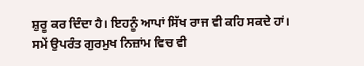ਸ਼ੁਰੂ ਕਰ ਦਿੰਦਾ ਹੈ। ਇਹਨੂੰ ਆਪਾਂ ਸਿੱਖ ਰਾਜ ਵੀ ਕਹਿ ਸਕਦੇ ਹਾਂ।
ਸਮੇਂ ਉਪਰੰਤ ਗੁਰਮੁਖ ਨਿਜ਼ਾਂਮ ਵਿਚ ਵੀ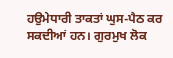ਹਉਮੇਧਾਰੀ ਤਾਕਤਾਂ ਘੁਸ-ਪੈਠ ਕਰ ਸਕਦੀਆਂ ਹਨ। ਗੁਰਮੁਖ ਲੋਕ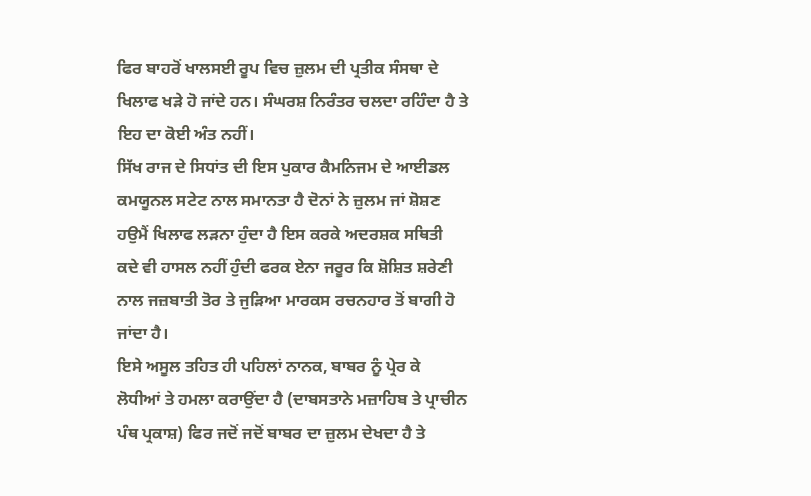ਫਿਰ ਬਾਹਰੋਂ ਖਾਲਸਈ ਰੂਪ ਵਿਚ ਜ਼ੁਲਮ ਦੀ ਪ੍ਰਤੀਕ ਸੰਸਥਾ ਦੇ ਖਿਲਾਫ ਖੜੇ ਹੋ ਜਾਂਦੇ ਹਨ। ਸੰਘਰਸ਼ ਨਿਰੰਤਰ ਚਲਦਾ ਰਹਿੰਦਾ ਹੈ ਤੇ ਇਹ ਦਾ ਕੋਈ ਅੰਤ ਨਹੀਂ।
ਸਿੱਖ ਰਾਜ ਦੇ ਸਿਧਾਂਤ ਦੀ ਇਸ ਪੁਕਾਰ ਕੈਮਨਿਜਮ ਦੇ ਆਈਡਲ ਕਮਯੂਨਲ ਸਟੇਟ ਨਾਲ ਸਮਾਨਤਾ ਹੈ ਦੋਨਾਂ ਨੇ ਜ਼ੁਲਮ ਜਾਂ ਸ਼ੋਸ਼ਣ ਹਉਮੈਂ ਖਿਲਾਫ ਲੜਨਾ ਹੁੰਦਾ ਹੈ ਇਸ ਕਰਕੇ ਅਦਰਸ਼ਕ ਸਥਿਤੀ ਕਦੇ ਵੀ ਹਾਸਲ ਨਹੀਂ ਹੁੰਦੀ ਫਰਕ ਏਨਾ ਜਰੂਰ ਕਿ ਸ਼ੋਸ਼ਿਤ ਸ਼ਰੇਣੀ ਨਾਲ ਜਜ਼ਬਾਤੀ ਤੋਰ ਤੇ ਜੁੜਿਆ ਮਾਰਕਸ ਰਚਨਹਾਰ ਤੋਂ ਬਾਗੀ ਹੋ ਜਾਂਦਾ ਹੈ।
ਇਸੇ ਅਸੂਲ ਤਹਿਤ ਹੀ ਪਹਿਲਾਂ ਨਾਨਕ, ਬਾਬਰ ਨੂੰ ਪ੍ਰੇਰ ਕੇ ਲੋਧੀਆਂ ਤੇ ਹਮਲਾ ਕਰਾਉਂਦਾ ਹੈ (ਦਾਬਸਤਾਨੇ ਮਜ਼ਾਹਿਬ ਤੇ ਪ੍ਰਾਚੀਨ ਪੰਥ ਪ੍ਰਕਾਸ਼) ਫਿਰ ਜਦੋਂ ਜਦੋਂ ਬਾਬਰ ਦਾ ਜ਼ੁਲਮ ਦੇਖਦਾ ਹੈ ਤੇ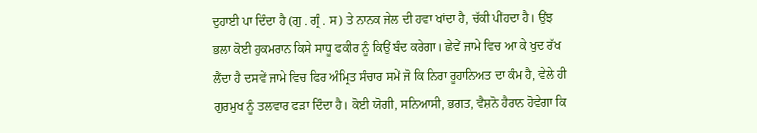ਦੁਹਾਈ ਪਾ ਦਿੰਦਾ ਹੈ (ਗੁ . ਗ੍ਰੰ . ਸ) ਤੇ ਨਾਨਕ ਜੇਲ ਦੀ ਹਵਾ ਖਾਂਦਾ ਹੈ, ਚੱਕੀ ਪੀਂਹਦਾ ਹੈ। ਉਂਝ ਭਲਾ ਕੋਈ ਹੁਕਮਰਾਨ ਕਿਸੇ ਸਾਧੂ ਫਕੀਰ ਨੂੰ ਕਿਉਂ ਬੰਦ ਕਰੇਗਾ। ਛੇਵੇਂ ਜਾਮੇ ਵਿਚ ਆ ਕੇ ਖੁਦ ਰੱਖ ਲੈਂਦਾ ਹੈ ਦਸਵੇਂ ਜਾਮੇ ਵਿਚ ਫਿਰ ਅੰਮ੍ਰਿਤ ਸੰਚਾਰ ਸਮੇਂ ਜੋ ਕਿ ਨਿਰਾ ਰੂਹਾਨਿਅਤ ਦਾ ਕੰਮ ਹੈ, ਵੇਲੇ ਹੀ ਗੁਰਮੁਖ ਨੂੰ ਤਲਵਾਰ ਫੜਾ ਦਿੰਦਾ ਹੈ। ਕੋਈ ਯੋਗੀ, ਸਨਿਆਸੀ, ਭਗਤ, ਵੈਸ਼ਨੋ ਹੈਰਾਨ ਹੋਵੇਗਾ ਕਿ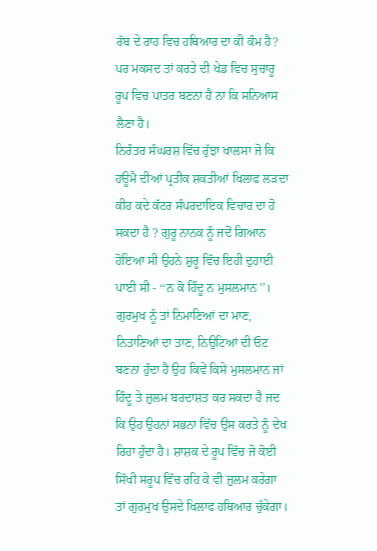ਰੱਬ ਦੇ ਰਾਹ ਵਿਚ ਹਥਿਆਰ ਦਾ ਕੀ ਕੰਮ ਹੈ? ਪਰ ਮਕਸਦ ਤਾਂ ਕਰਤੇ ਦੀ ਖੇਡ ਵਿਚ ਸੁਚਾਰੂ ਰੂਪ ਵਿਚ ਪਾਤਰ ਬਣਨਾ ਹੈ ਨਾ ਕਿ ਸਨਿਆਸ ਲੈਣਾ ਹੈ।
ਨਿਰੰਤਰ ਸੰਘਰਸ਼ ਵਿੱਚ ਰੁੱਝਾ ਖਾਲਸਾ ਜੋ ਕਿ ਹਊਮੈ ਦੀਆਂ ਪ੍ਰਤੀਕ ਸ਼ਕਤੀਆਂ ਖਿਲਾਫ ਲੜਦਾ ਕੀਹ ਕਦੇ ਕੱਟਰ ਸੰਪਰਦਾਇਕ ਵਿਚਾਰ ਦਾ ਹੋ ਸਕਦਾ ਹੈ ? ਗੁਰੂ ਨਾਨਕ ਨੂੰ ਜਦੋਂ ਗਿਆਨ ਹੋਇਆ ਸੀ ਉਹਨੇ ਸ਼ੁਰੂ ਵਿੱਚ ਇਹੀ ਦੁਹਾਈ ਪਾਈ ਸੀ - ‘‘ਨ ਕੋ ਹਿੰਦੂ ਨ ਮੁਸਲਮਾਨ’’। ਗੁਰਮੁਖ ਨੂੰ ਤਾਂ ਨਿਮਾਣਿਆਂ ਦਾ ਮਾਣ, ਨਿਤਾਣਿਆਂ ਦਾ ਤਾਣ, ਨਿਉਟਿਆਂ ਦੀ ਓਟ ਬਣਨਾ ਹੁੰਦਾ ਹੈ ਉਹ ਕਿਵੇਂ ਕਿਸੇ ਮੁਸਲਮਾਨ ਜਾਂ ਹਿੰਦੂ ਤੇ ਜ਼ੁਲਮ ਬਰਦਾਸ਼ਤ ਕਰ ਸਕਦਾ ਹੈ ਜਦ ਕਿ ਉਹ ਉਹਨਾਂ ਸਭਨਾ ਵਿੱਚ ਉਸ ਕਰਤੇ ਨੂੰ ਦੇਖ ਰਿਹਾ ਹੁੰਦਾ ਹੈ। ਸ਼ਾਸ਼ਕ ਦੇ ਰੂਪ ਵਿੱਚ ਜੋ ਕੋਈ ਸਿੱਖੀ ਸਰੂਪ ਵਿੱਚ ਰਹਿ ਕੇ ਵੀ ਜ਼ੁਲਮ ਕਰੇਗਾ ਤਾਂ ਗੁਰਮੁਖ ਉਸਦੇ ਖਿਲਾਫ ਹਥਿਆਰ ਚੁੱਕੇਗਾ।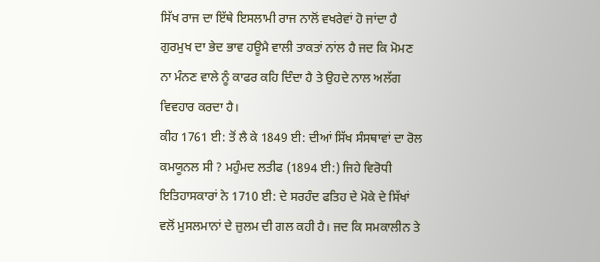ਸਿੱਖ ਰਾਜ ਦਾ ਇੱਥੇ ਇਸਲਾਮੀ ਰਾਜ ਨਾਲੋਂ ਵਖਰੇਵਾਂ ਹੋ ਜਾਂਦਾ ਹੈ ਗੁਰਮੁਖ ਦਾ ਭੇਦ ਭਾਵ ਹਊਮੈ ਵਾਲੀ ਤਾਕਤਾਂ ਨਾਂਲ ਹੈ ਜਦ ਕਿ ਮੋਮਣ ਨਾ ਮੰਨਣ ਵਾਲੇ ਨੂੰ ਕਾਫਰ ਕਹਿ ਦਿੰਦਾ ਹੈ ਤੇ ਉਹਦੇ ਨਾਲ ਅਲੱਗ ਵਿਵਹਾਰ ਕਰਦਾ ਹੈ।
ਕੀਹ 1761 ਈ: ਤੋਂ ਲੈ ਕੇ 1849 ਈ: ਦੀਆਂ ਸਿੱਖ ਸੰਸਥਾਵਾਂ ਦਾ ਰੋਲ ਕਮਯੂਨਲ ਸੀ ? ਮਹੁੰਮਦ ਲਤੀਫ (1894 ਈ:) ਜਿਹੇ ਵਿਰੋਧੀ ਇਤਿਹਾਸਕਾਰਾਂ ਨੇ 1710 ਈ: ਦੇ ਸਰਹੰਦ ਫਤਿਹ ਦੇ ਮੋਕੇ ਦੇ ਸਿੱਖਾਂ ਵਲੋਂ ਮੁਸਲਮਾਨਾਂ ਦੇ ਜ਼ੁਲਮ ਦੀ ਗਲ ਕਹੀ ਹੈ। ਜਦ ਕਿ ਸਮਕਾਲੀਨ ਤੇ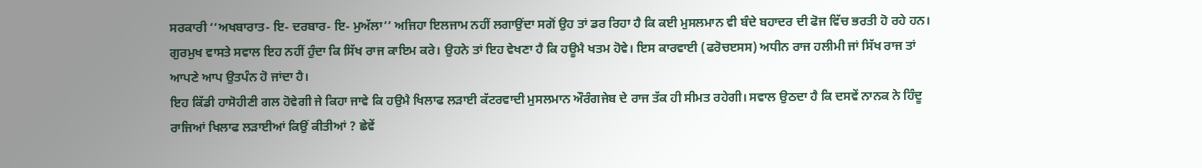ਸਰਕਾਰੀ ‘‘ਅਖਬਾਰਾਤ- ਇ- ਦਰਬਾਰ- ਇ- ਮੁਅੱਲਾ’’ ਅਜਿਹਾ ਇਲਜਾਮ ਨਹੀਂ ਲਗਾਉਂਦਾ ਸਗੋਂ ਉਹ ਤਾਂ ਡਰ ਰਿਹਾ ਹੈ ਕਿ ਕਈ ਮੁਸਲਮਾਨ ਵੀ ਬੰਦੇ ਬਹਾਦਰ ਦੀ ਫੋਜ ਵਿੱਚ ਭਰਤੀ ਹੋ ਰਹੇ ਹਨ।
ਗੁਰਮੁਖ ਵਾਸਤੇ ਸਵਾਲ ਇਹ ਨਹੀਂ ਹੁੰਦਾ ਕਿ ਸਿੱਖ ਰਾਜ ਕਾਇਮ ਕਰੇ। ਉਹਨੇ ਤਾਂ ਇਹ ਵੇਖਣਾ ਹੈ ਕਿ ਹਊਮੈ ਖਤਮ ਹੋਵੇ। ਇਸ ਕਾਰਵਾਈ (ਫਰੋਚੲਸਸ) ਅਧੀਨ ਰਾਜ ਹਲੀਮੀ ਜਾਂ ਸਿੱਖ ਰਾਜ ਤਾਂ ਆਪਣੇ ਆਪ ਉਤਪੰਨ ਹੋ ਜਾਂਦਾ ਹੈ।
ਇਹ ਕਿੱਡੀ ਹਾਸੋਹੀਣੀ ਗਲ ਹੋਵੇਗੀ ਜੇ ਕਿਹਾ ਜਾਵੇ ਕਿ ਹਉਮੈ ਖਿਲਾਫ ਲੜਾਈ ਕੱਟਰਵਾਦੀ ਮੁਸਲਮਾਨ ਔਰੰਗਜੇਬ ਦੇ ਰਾਜ ਤੱਕ ਹੀ ਸੀਮਤ ਰਹੇਗੀ। ਸਵਾਲ ਉਠਦਾ ਹੈ ਕਿ ਦਸਵੇਂ ਨਾਨਕ ਨੇ ਹਿੰਦੂ ਰਾਜਿਆਂ ਖਿਲਾਫ ਲੜਾਈਆਂ ਕਿਉਂ ਕੀਤੀਆਂ ? ਛੇਵੇਂ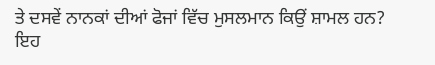ਤੇ ਦਸਵੇਂ ਨਾਨਕਾਂ ਦੀਆਂ ਫੋਜਾਂ ਵਿੱਚ ਮੁਸਲਮਾਨ ਕਿਉਂ ਸ਼ਾਮਲ ਹਨ?
ਇਹ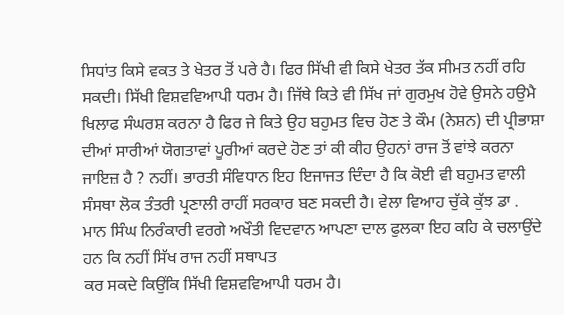ਸਿਧਾਂਤ ਕਿਸੇ ਵਕਤ ਤੇ ਖੇਤਰ ਤੋਂ ਪਰੇ ਹੈ। ਫਿਰ ਸਿੱਖੀ ਵੀ ਕਿਸੇ ਖੇਤਰ ਤੱਕ ਸੀਮਤ ਨਹੀਂ ਰਹਿ ਸਕਦੀ। ਸਿੱਖੀ ਵਿਸ਼ਵਵਿਆਪੀ ਧਰਮ ਹੈ। ਜਿੱਥੇ ਕਿਤੇ ਵੀ ਸਿੱਖ ਜਾਂ ਗੁਰਮੁਖ ਹੋਵੇ ਉਸਨੇ ਹਉਮੈ ਖਿਲਾਫ ਸੰਘਰਸ਼ ਕਰਨਾ ਹੈ ਫਿਰ ਜੇ ਕਿਤੇ ਉਹ ਬਹੁਮਤ ਵਿਚ ਹੋਣ ਤੇ ਕੌਮ (ਨੇਸ਼ਨ) ਦੀ ਪ੍ਰੀਭਾਸ਼ਾ ਦੀਆਂ ਸਾਰੀਆਂ ਯੋਗਤਾਵਾਂ ਪੂਰੀਆਂ ਕਰਦੇ ਹੋਣ ਤਾਂ ਕੀ ਕੀਹ ਉਹਨਾਂ ਰਾਜ ਤੋਂ ਵਾਂਝੇ ਕਰਨਾ ਜਾਇਜ਼ ਹੈ ? ਨਹੀਂ। ਭਾਰਤੀ ਸੰਵਿਧਾਨ ਇਹ ਇਜਾਜਤ ਦਿੰਦਾ ਹੈ ਕਿ ਕੋਈ ਵੀ ਬਹੁਮਤ ਵਾਲੀ ਸੰਸਥਾ ਲੋਕ ਤੰਤਰੀ ਪ੍ਰਣਾਲੀ ਰਾਹੀਂ ਸਰਕਾਰ ਬਣ ਸਕਦੀ ਹੈ। ਵੇਲਾ ਵਿਆਹ ਚੁੱਕੇ ਕੁੱਝ ਡਾ . ਮਾਨ ਸਿੰਘ ਨਿਰੰਕਾਰੀ ਵਰਗੇ ਅਖੌਤੀ ਵਿਦਵਾਨ ਆਪਣਾ ਦਾਲ ਫੁਲਕਾ ਇਹ ਕਹਿ ਕੇ ਚਲਾਉਂਦੇ ਹਨ ਕਿ ਨਹੀਂ ਸਿੱਖ ਰਾਜ ਨਹੀਂ ਸਥਾਪਤ
ਕਰ ਸਕਦੇ ਕਿਉਂਕਿ ਸਿੱਖੀ ਵਿਸ਼ਵਵਿਆਪੀ ਧਰਮ ਹੈ।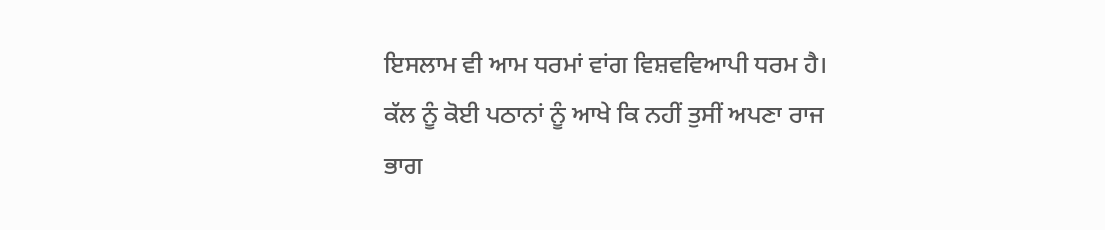ਇਸਲਾਮ ਵੀ ਆਮ ਧਰਮਾਂ ਵਾਂਗ ਵਿਸ਼ਵਵਿਆਪੀ ਧਰਮ ਹੈ। ਕੱਲ ਨੂੰ ਕੋਈ ਪਠਾਨਾਂ ਨੂੰ ਆਖੇ ਕਿ ਨਹੀਂ ਤੁਸੀਂ ਅਪਣਾ ਰਾਜ ਭਾਗ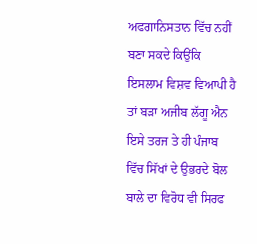ਅਫਗਾਨਿਸਤਾਨ ਵਿੱਚ ਨਹੀਂ ਬਣਾ ਸਕਦੇ ਕਿਉਂਕਿ ਇਸਲਾਮ ਵਿਸ਼ਵ ਵਿਆਪੀ ਹੈ ਤਾਂ ਬੜਾ ਅਜੀਬ ਲੱਗੂ ਐਨ ਇਸੇ ਤਰਜ ਤੇ ਹੀ ਪੰਜਾਬ ਵਿੱਚ ਸਿੱਖਾਂ ਦੇ ਉਭਰਦੇ ਬੋਲ ਬਾਲੇ ਦਾ ਵਿਰੋਧ ਵੀ ਸਿਰਫ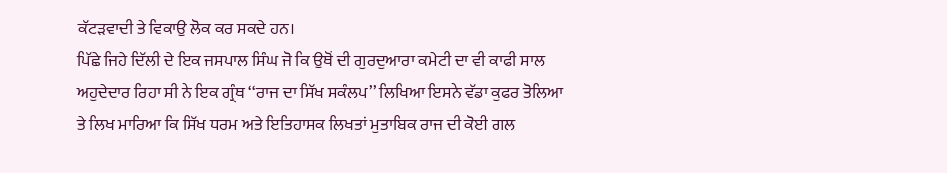ਕੱਟੜਵਾਦੀ ਤੇ ਵਿਕਾਉ ਲੋਕ ਕਰ ਸਕਦੇ ਹਨ।
ਪਿੱਛੇ ਜਿਹੇ ਦਿੱਲੀ ਦੇ ਇਕ ਜਸਪਾਲ ਸਿੰਘ ਜੋ ਕਿ ਉਥੋਂ ਦੀ ਗੁਰਦੁਆਰਾ ਕਮੇਟੀ ਦਾ ਵੀ ਕਾਫੀ ਸਾਲ ਅਹੁਦੇਦਾਰ ਰਿਹਾ ਸੀ ਨੇ ਇਕ ਗ੍ਰੰਥ ‘‘ਰਾਜ ਦਾ ਸਿੱਖ ਸਕੰਲਪ’’ ਲਿਖਿਆ ਇਸਨੇ ਵੱਡਾ ਕੁਫਰ ਤੋਲਿਆ ਤੇ ਲਿਖ ਮਾਰਿਆ ਕਿ ਸਿੱਖ ਧਰਮ ਅਤੇ ਇਤਿਹਾਸਕ ਲਿਖਤਾਂ ਮੁਤਾਬਿਕ ਰਾਜ ਦੀ ਕੋਈ ਗਲ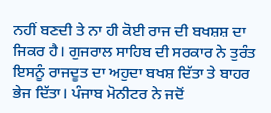ਨਹੀਂ ਬਣਦੀ ਤੇ ਨਾ ਹੀ ਕੋਈ ਰਾਜ ਦੀ ਬਖਸ਼ਸ਼ ਦਾ ਜਿਕਰ ਹੈ। ਗੁਜਰਾਲ ਸਾਹਿਬ ਦੀ ਸਰਕਾਰ ਨੇ ਤੁਰੰਤ ਇਸਨੂੰ ਰਾਜਦੂਤ ਦਾ ਅਹੁਦਾ ਬਖਸ਼ ਦਿੱਤਾ ਤੇ ਬਾਹਰ ਭੇਜ ਦਿੱਤਾ। ਪੰਜਾਬ ਮੋਨੀਟਰ ਨੇ ਜਦੋਂ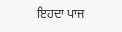ਇਹਦਾ ਪਾਜ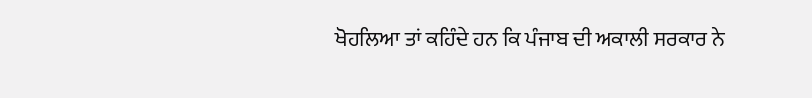ਖੋਹਲਿਆ ਤਾਂ ਕਹਿੰਦੇ ਹਨ ਕਿ ਪੰਜਾਬ ਦੀ ਅਕਾਲੀ ਸਰਕਾਰ ਨੇ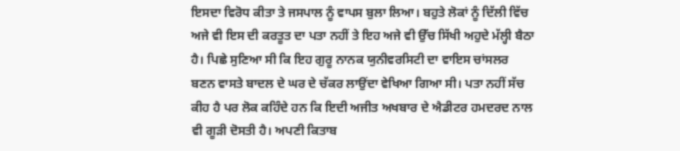ਇਸਦਾ ਵਿਰੋਧ ਕੀਤਾ ਤੇ ਜਸਪਾਲ ਨੂੰ ਵਾਪਸ ਬੁਲਾ ਲਿਆ। ਬਹੁਤੇ ਲੋਕਾਂ ਨੂੰ ਦਿੱਲੀ ਵਿੱਚ ਅਜੇ ਵੀ ਇਸ ਦੀ ਕਰਤੂਤ ਦਾ ਪਤਾ ਨਹੀਂ ਤੇ ਇਹ ਅਜੇ ਵੀ ਉੱਚ ਸਿੱਖੀ ਅਹੁਦੇ ਮੱਲ੍ਹੀ ਬੈਠਾ ਹੈ। ਪਿਛੇ ਸੁਣਿਆ ਸੀ ਕਿ ਇਹ ਗੁਰੂ ਨਾਨਕ ਯੁਨੀਵਰਸਿਟੀ ਦਾ ਵਾਇਸ ਚਾਂਸਲਰ ਬਣਨ ਵਾਸਤੇ ਬਾਦਲ ਦੇ ਘਰ ਦੇ ਚੱਕਰ ਲਾਉਂਦਾ ਵੇਖਿਆ ਗਿਆ ਸੀ। ਪਤਾ ਨਹੀਂ ਸੱਚ ਕੀਹ ਹੈ ਪਰ ਲੋਕ ਕਹਿੰਦੇ ਹਨ ਕਿ ਇਦੀ ਅਜੀਤ ਅਖਬਾਰ ਦੇ ਐਡੀਟਰ ਹਮਦਰਦ ਨਾਲ ਵੀ ਗੂੜੀ ਦੋਸਤੀ ਹੈ। ਅਪਣੀ ਕਿਤਾਬ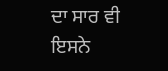ਦਾ ਸਾਰ ਵੀ ਇਸਨੇ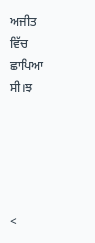ਅਜੀਤ ਵਿੱਚ ਛਾਪਿਆ ਸੀ।ਝ





<